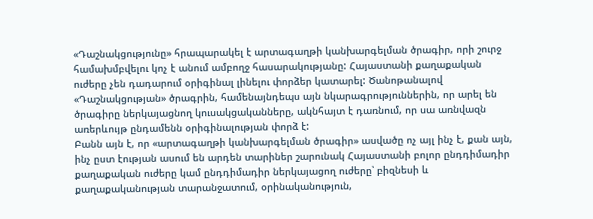«Դաշնակցությունը» հրապարակել է արտագաղթի կանխարգելման ծրագիր, որի շուրջ համախմբվելու կոչ է անում ամբողջ հասարակությանը: Հայաստանի քաղաքական ուժերը չեն դադարում օրիգինալ լինելու փորձեր կատարել: Ծանոթանալով «Դաշնակցության» ծրագրին, համենայնդեպս այն նկարագրություններին, որ արել են ծրագիրը ներկայացնող կուսակցականները, ակնհայտ է դառնում, որ սա առնվազն առերևույթ ընդամենն օրիգինալության փորձ է:
Բանն այն է, որ «արտագաղթի կանխարգելման ծրագիր» ասվածը ոչ այլ ինչ է, քան այն, ինչ ըստ էության ասում են արդեն տարիներ շարունակ Հայաստանի բոլոր ընդդիմադիր քաղաքական ուժերը կամ ընդդիմադիր ներկայացող ուժերը՝ բիզնեսի և քաղաքականության տարանջատում, օրինականություն,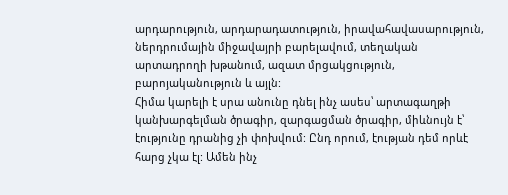արդարություն, արդարադատություն, իրավահավասարություն, ներդրումային միջավայրի բարելավում, տեղական արտադրողի խթանում, ազատ մրցակցություն, բարոյականություն և այլն:
Հիմա կարելի է սրա անունը դնել ինչ ասես՝ արտագաղթի կանխարգելման ծրագիր, զարգացման ծրագիր, միևնույն է՝ էությունը դրանից չի փոխվում: Ընդ որում, էության դեմ որևէ հարց չկա էլ: Ամեն ինչ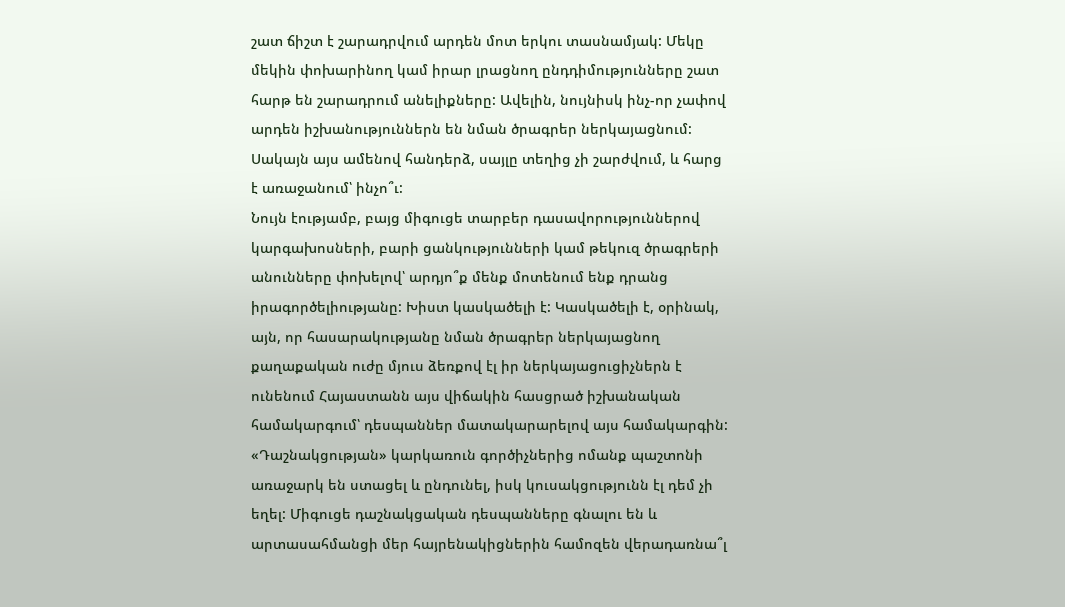շատ ճիշտ է շարադրվում արդեն մոտ երկու տասնամյակ: Մեկը մեկին փոխարինող կամ իրար լրացնող ընդդիմությունները շատ հարթ են շարադրում անելիքները: Ավելին, նույնիսկ ինչ-որ չափով արդեն իշխանություններն են նման ծրագրեր ներկայացնում: Սակայն այս ամենով հանդերձ, սայլը տեղից չի շարժվում, և հարց է առաջանում՝ ինչո՞ւ:
Նույն էությամբ, բայց միգուցե տարբեր դասավորություններով կարգախոսների, բարի ցանկությունների կամ թեկուզ ծրագրերի անունները փոխելով՝ արդյո՞ք մենք մոտենում ենք դրանց իրագործելիությանը: Խիստ կասկածելի է: Կասկածելի է, օրինակ, այն, որ հասարակությանը նման ծրագրեր ներկայացնող քաղաքական ուժը մյուս ձեռքով էլ իր ներկայացուցիչներն է ունենում Հայաստանն այս վիճակին հասցրած իշխանական համակարգում՝ դեսպաններ մատակարարելով այս համակարգին:
«Դաշնակցության» կարկառուն գործիչներից ոմանք պաշտոնի առաջարկ են ստացել և ընդունել, իսկ կուսակցությունն էլ դեմ չի եղել: Միգուցե դաշնակցական դեսպանները գնալու են և արտասահմանցի մեր հայրենակիցներին համոզեն վերադառնա՞լ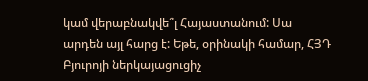կամ վերաբնակվե՞լ Հայաստանում: Սա արդեն այլ հարց է: Եթե, օրինակի համար, ՀՅԴ Բյուրոյի ներկայացուցիչ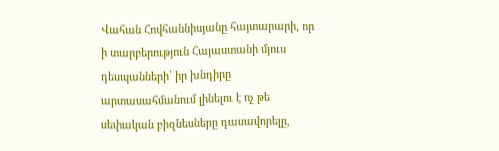Վահան Հովհաննիսյանը հայտարարի, որ ի տարբերություն Հայաստանի մյուս դեսպանների՝ իր խնդիրը արտասահմանում լինելու է ոչ թե սեփական բիզնեսները դասավորելը,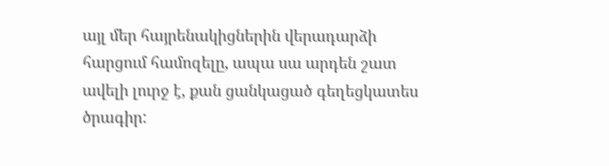այլ մեր հայրենակիցներին վերադարձի հարցում համոզելը, ապա սա արդեն շատ ավելի լուրջ է, քան ցանկացած գեղեցկատես ծրագիր: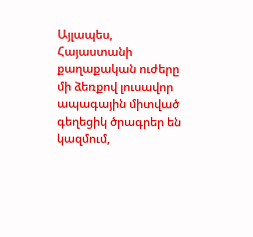Այլապես, Հայաստանի քաղաքական ուժերը մի ձեռքով լուսավոր ապագային միտված գեղեցիկ ծրագրեր են կազմում,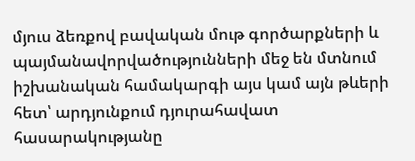մյուս ձեռքով բավական մութ գործարքների և պայմանավորվածությունների մեջ են մտնում իշխանական համակարգի այս կամ այն թևերի հետ՝ արդյունքում դյուրահավատ հասարակությանը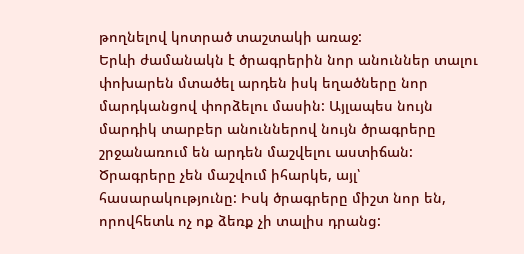թողնելով կոտրած տաշտակի առաջ:
Երևի ժամանակն է ծրագրերին նոր անուններ տալու փոխարեն մտածել արդեն իսկ եղածները նոր մարդկանցով փորձելու մասին: Այլապես նույն մարդիկ տարբեր անուններով նույն ծրագրերը շրջանառում են արդեն մաշվելու աստիճան: Ծրագրերը չեն մաշվում իհարկե, այլ՝ հասարակությունը: Իսկ ծրագրերը միշտ նոր են, որովհետև ոչ ոք ձեռք չի տալիս դրանց: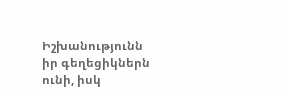Իշխանությունն իր գեղեցիկներն ունի, իսկ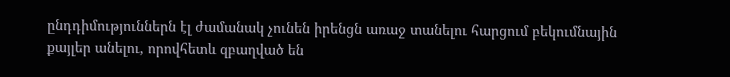ընդդիմություններն էլ ժամանակ չունեն իրենցն առաջ տանելու հարցում բեկումնային քայլեր անելու, որովհետև զբաղված են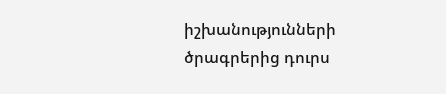իշխանությունների ծրագրերից դուրս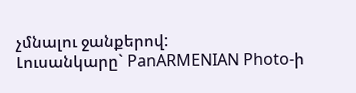չմնալու ջանքերով:
Լուսանկարը` PanARMENIAN Photo-ի